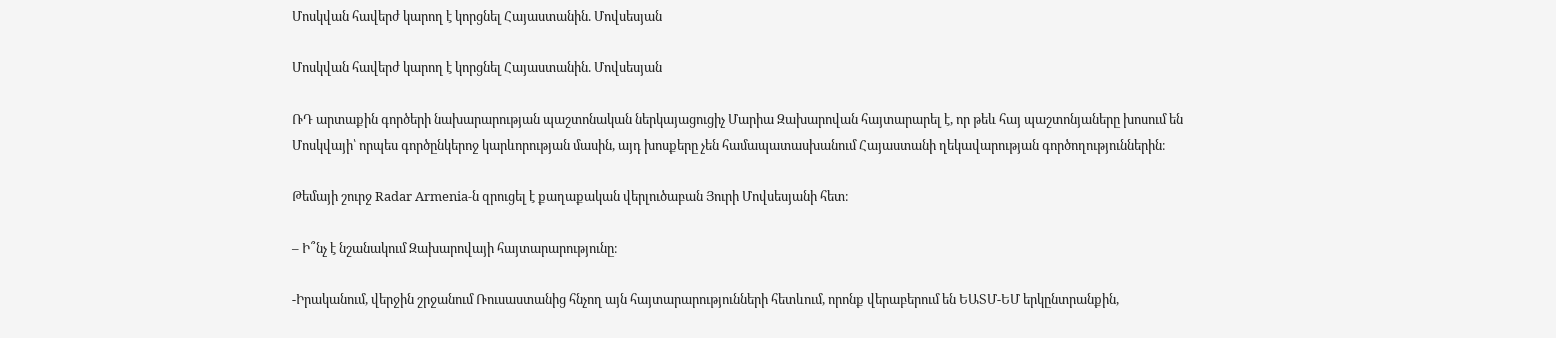Մոսկվան հավերժ կարող է կորցնել Հայաստանին. Մովսեսյան

Մոսկվան հավերժ կարող է կորցնել Հայաստանին. Մովսեսյան

ՌԴ արտաքին գործերի նախարարության պաշտոնական ներկայացուցիչ Մարիա Զախարովան հայտարարել է, որ թեև հայ պաշտոնյաները խոսում են Մոսկվայի՝ որպես գործընկերոջ կարևորության մասին, այդ խոսքերը չեն համապատասխանում Հայաստանի ղեկավարության գործողություններին։

Թեմայի շուրջ Radar Armenia-ն զրուցել է քաղաքական վերլուծաբան Յուրի Մովսեսյանի հետ։

– Ի՞նչ է նշանակում Զախարովայի հայտարարությունը։

-Իրականում, վերջին շրջանում Ռուսաստանից հնչող այն հայտարարությունների հետևում, որոնք վերաբերում են ԵԱՏՄ-ԵՄ երկընտրանքին,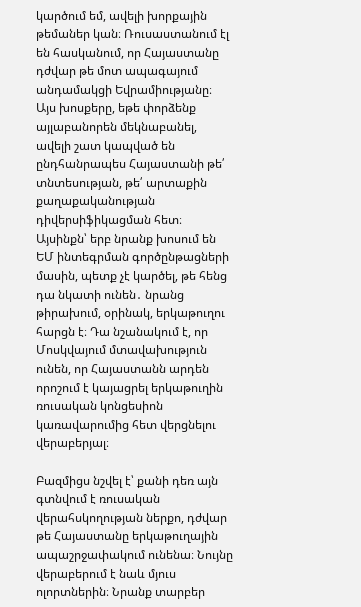կարծում եմ, ավելի խորքային թեմաներ կան։ Ռուսաստանում էլ են հասկանում, որ Հայաստանը դժվար թե մոտ ապագայում անդամակցի Եվրամիությանը։ Այս խոսքերը, եթե փորձենք այլաբանորեն մեկնաբանել, ավելի շատ կապված են ընդհանրապես Հայաստանի թե՛ տնտեսության, թե՛ արտաքին քաղաքականության դիվերսիֆիկացման հետ։ Այսինքն՝ երբ նրանք խոսում են ԵՄ ինտեգրման գործընթացների մասին, պետք չէ կարծել, թե հենց դա նկատի ունեն․ նրանց թիրախում, օրինակ, երկաթուղու հարցն է։ Դա նշանակում է, որ Մոսկվայում մտավախություն ունեն, որ Հայաստանն արդեն որոշում է կայացրել երկաթուղին ռուսական կոնցեսիոն կառավարումից հետ վերցնելու վերաբերյալ։

Բազմիցս նշվել է՝ քանի դեռ այն գտնվում է ռուսական վերահսկողության ներքո, դժվար թե Հայաստանը երկաթուղային ապաշրջափակում ունենա։ Նույնը վերաբերում է նաև մյուս ոլորտներին։ Նրանք տարբեր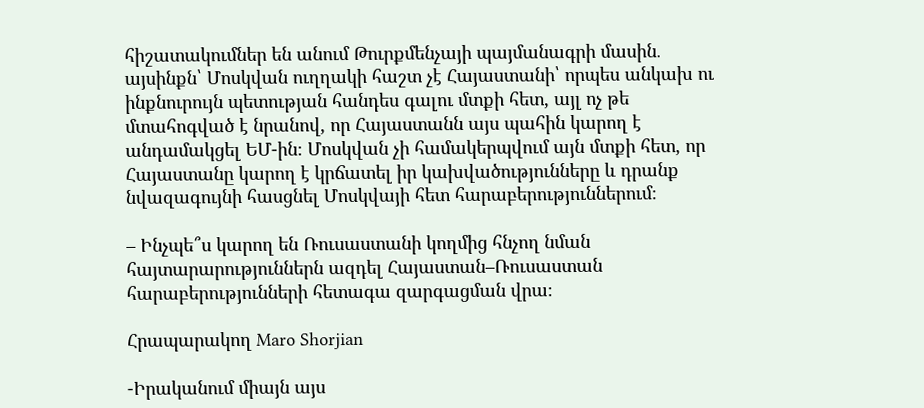հիշատակումներ են անում Թուրքմենչայի պայմանագրի մասին․ այսինքն՝ Մոսկվան ուղղակի հաշտ չէ Հայաստանի՝ որպես անկախ ու ինքնուրույն պետության հանդես գալու մտքի հետ, այլ ոչ թե մտահոգված է նրանով, որ Հայաստանն այս պահին կարող է անդամակցել ԵՄ-ին։ Մոսկվան չի համակերպվում այն մտքի հետ, որ Հայաստանը կարող է կրճատել իր կախվածությունները և դրանք նվազագույնի հասցնել Մոսկվայի հետ հարաբերություններում։

– Ինչպե՞ս կարող են Ռուսաստանի կողմից հնչող նման հայտարարություններն ազդել Հայաստան–Ռուսաստան հարաբերությունների հետագա զարգացման վրա։

Հրապարակող Maro Shorjian

-Իրականում միայն այս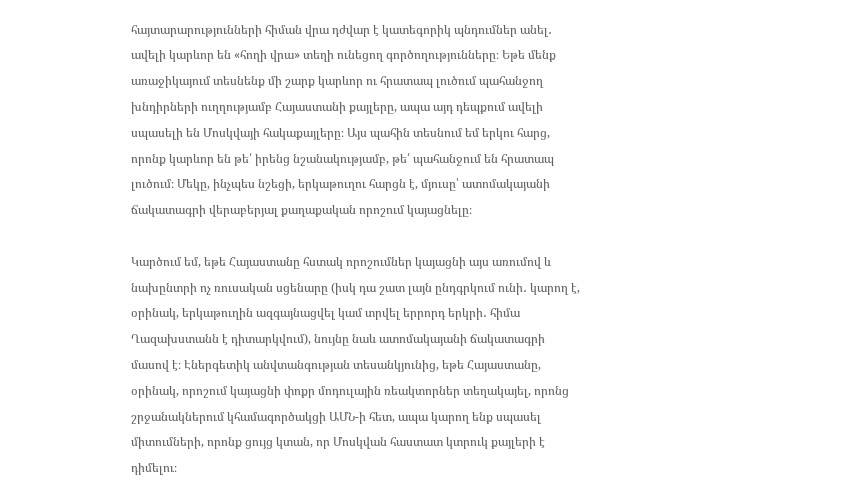հայտարարությունների հիման վրա դժվար է կատեգորիկ պնդումներ անել․ ավելի կարևոր են «հողի վրա» տեղի ունեցող գործողությունները։ Եթե մենք առաջիկայում տեսնենք մի շարք կարևոր ու հրատապ լուծում պահանջող խնդիրների ուղղությամբ Հայաստանի քայլերը, ապա այդ դեպքում ավելի սպասելի են Մոսկվայի հակաքայլերը։ Այս պահին տեսնում եմ երկու հարց, որոնք կարևոր են թե՛ իրենց նշանակությամբ, թե՛ պահանջում են հրատապ լուծում։ Մեկը, ինչպես նշեցի, երկաթուղու հարցն է, մյուսը՝ ատոմակայանի ճակատագրի վերաբերյալ քաղաքական որոշում կայացնելը։

Կարծում եմ, եթե Հայաստանը հստակ որոշումներ կայացնի այս առումով և նախընտրի ոչ ռուսական սցենարը (իսկ դա շատ լայն ընդգրկում ունի․ կարող է, օրինակ, երկաթուղին ազգայնացվել կամ տրվել երրորդ երկրի․ հիմա Ղազախստանն է դիտարկվում), նույնը նաև ատոմակայանի ճակատագրի մասով է։ Էներգետիկ անվտանգության տեսանկյունից, եթե Հայաստանը, օրինակ, որոշում կայացնի փոքր մոդուլային ռեակտորներ տեղակայել, որոնց շրջանակներում կհամագործակցի ԱՄՆ-ի հետ, ապա կարող ենք սպասել միտումների, որոնք ցույց կտան, որ Մոսկվան հաստատ կտրուկ քայլերի է դիմելու։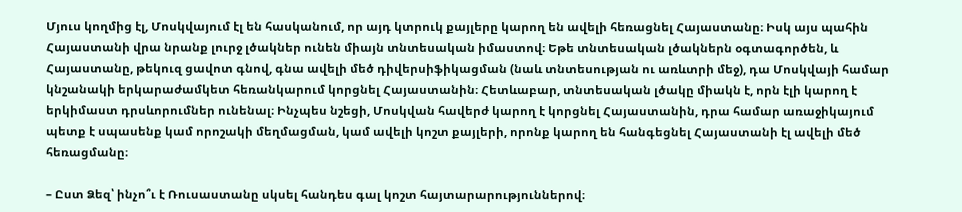Մյուս կողմից էլ, Մոսկվայում էլ են հասկանում, որ այդ կտրուկ քայլերը կարող են ավելի հեռացնել Հայաստանը։ Իսկ այս պահին Հայաստանի վրա նրանք լուրջ լծակներ ունեն միայն տնտեսական իմաստով։ Եթե տնտեսական լծակներն օգտագործեն, և Հայաստանը, թեկուզ ցավոտ գնով, գնա ավելի մեծ դիվերսիֆիկացման (նաև տնտեսության ու առևտրի մեջ), դա Մոսկվայի համար կնշանակի երկարաժամկետ հեռանկարում կորցնել Հայաստանին։ Հետևաբար, տնտեսական լծակը միակն է, որն էլի կարող է երկիմաստ դրսևորումներ ունենալ։ Ինչպես նշեցի, Մոսկվան հավերժ կարող է կորցնել Հայաստանին, դրա համար առաջիկայում պետք է սպասենք կամ որոշակի մեղմացման, կամ ավելի կոշտ քայլերի, որոնք կարող են հանգեցնել Հայաստանի էլ ավելի մեծ հեռացմանը։

– Ըստ Ձեզ՝ ինչո՞ւ է Ռուսաստանը սկսել հանդես գալ կոշտ հայտարարություններով։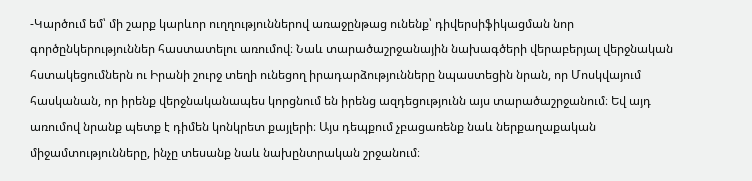-Կարծում եմ՝ մի շարք կարևոր ուղղություններով առաջընթաց ունենք՝ դիվերսիֆիկացման նոր գործընկերություններ հաստատելու առումով։ Նաև տարածաշրջանային նախագծերի վերաբերյալ վերջնական հստակեցումներն ու Իրանի շուրջ տեղի ունեցող իրադարձությունները նպաստեցին նրան, որ Մոսկվայում հասկանան, որ իրենք վերջնականապես կորցնում են իրենց ազդեցությունն այս տարածաշրջանում։ Եվ այդ առումով նրանք պետք է դիմեն կոնկրետ քայլերի։ Այս դեպքում չբացառենք նաև ներքաղաքական միջամտությունները, ինչը տեսանք նաև նախընտրական շրջանում։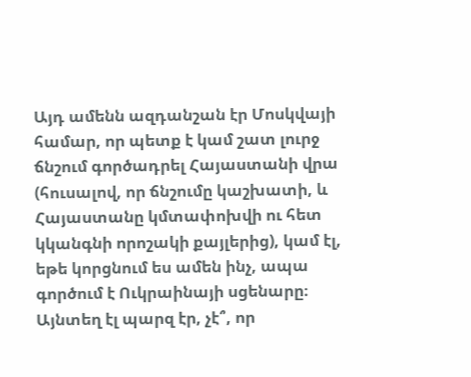Այդ ամենն ազդանշան էր Մոսկվայի համար, որ պետք է կամ շատ լուրջ ճնշում գործադրել Հայաստանի վրա (հուսալով, որ ճնշումը կաշխատի, և Հայաստանը կմտափոխվի ու հետ կկանգնի որոշակի քայլերից), կամ էլ, եթե կորցնում ես ամեն ինչ, ապա գործում է Ուկրաինայի սցենարը։ Այնտեղ էլ պարզ էր, չէ՞, որ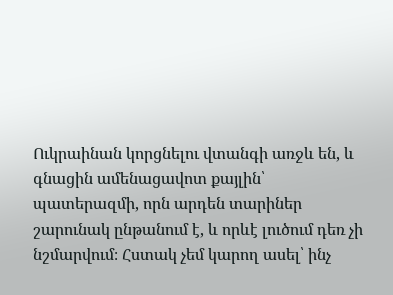Ուկրաինան կորցնելու վտանգի առջև են, և գնացին ամենացավոտ քայլին՝ պատերազմի, որն արդեն տարիներ շարունակ ընթանում է, և որևէ լուծում դեռ չի նշմարվում։ Հստակ չեմ կարող ասել՝ ինչ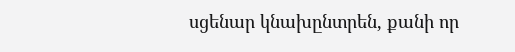սցենար կնախընտրեն, քանի որ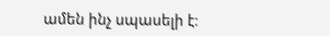ամեն ինչ սպասելի է։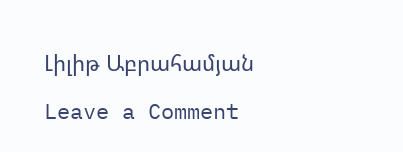Լիլիթ Աբրահամյան

Leave a Comment